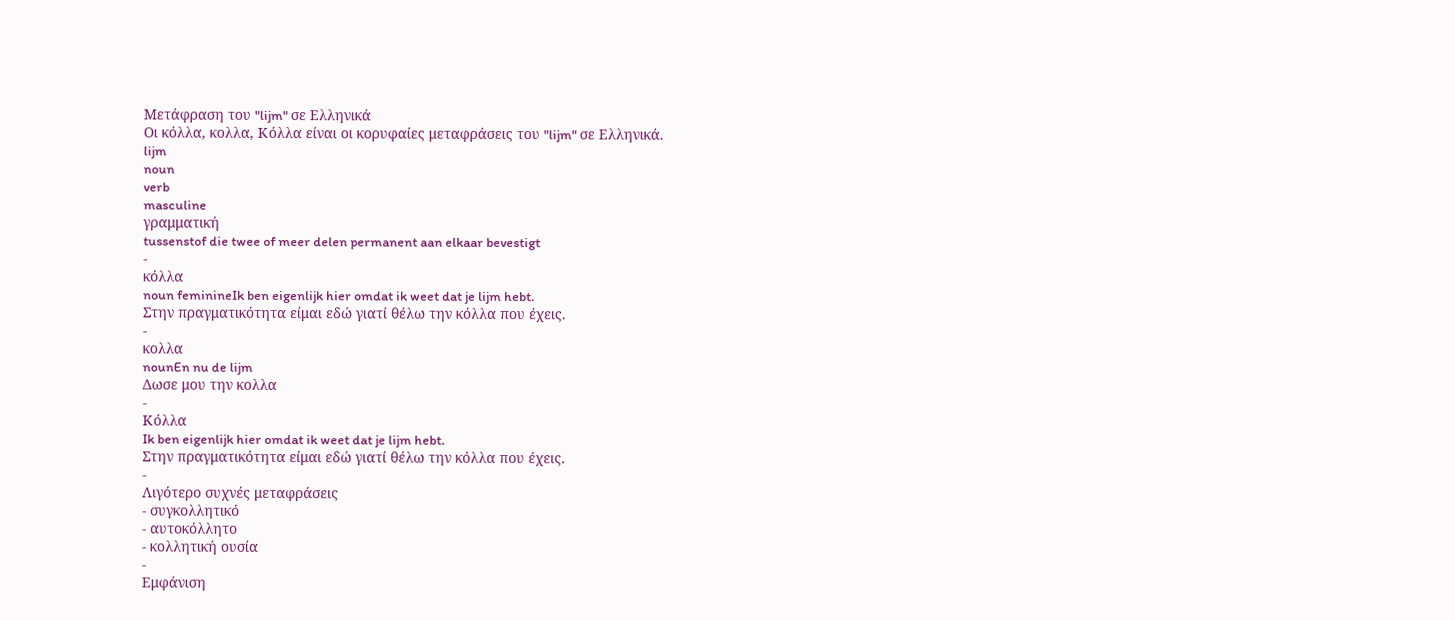Μετάφραση του "lijm" σε Ελληνικά
Οι κόλλα, κολλα, Κόλλα είναι οι κορυφαίες μεταφράσεις του "lijm" σε Ελληνικά.
lijm
noun
verb
masculine
γραμματική
tussenstof die twee of meer delen permanent aan elkaar bevestigt
-
κόλλα
noun feminineIk ben eigenlijk hier omdat ik weet dat je lijm hebt.
Στην πραγματικότητα είμαι εδώ γιατί θέλω την κόλλα που έχεις.
-
κολλα
nounEn nu de lijm
Δωσε μου την κολλα
-
Κόλλα
Ik ben eigenlijk hier omdat ik weet dat je lijm hebt.
Στην πραγματικότητα είμαι εδώ γιατί θέλω την κόλλα που έχεις.
-
Λιγότερο συχνές μεταφράσεις
- συγκολλητικό
- αυτοκόλλητο
- κολλητική ουσία
-
Εμφάνιση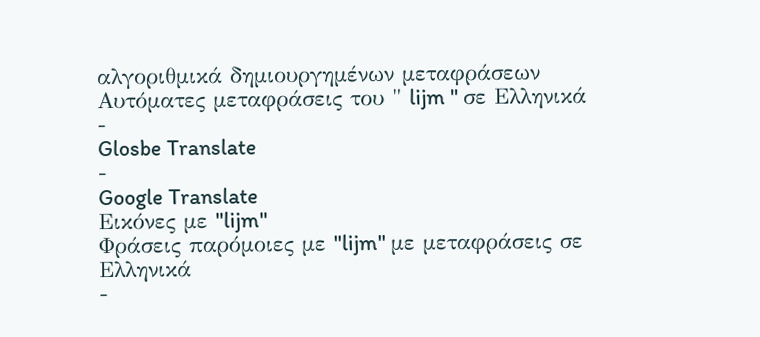αλγοριθμικά δημιουργημένων μεταφράσεων
Αυτόματες μεταφράσεις του " lijm " σε Ελληνικά
-
Glosbe Translate
-
Google Translate
Εικόνες με "lijm"
Φράσεις παρόμοιες με "lijm" με μεταφράσεις σε Ελληνικά
-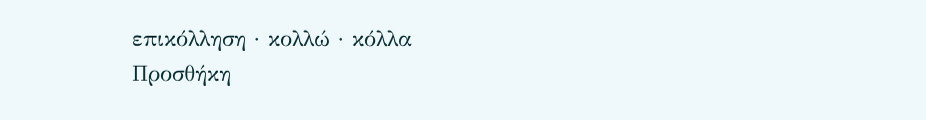επικόλληση · κολλώ · κόλλα
Προσθήκη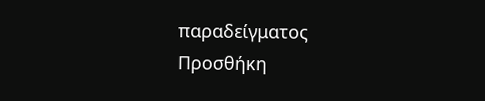παραδείγματος
Προσθήκη